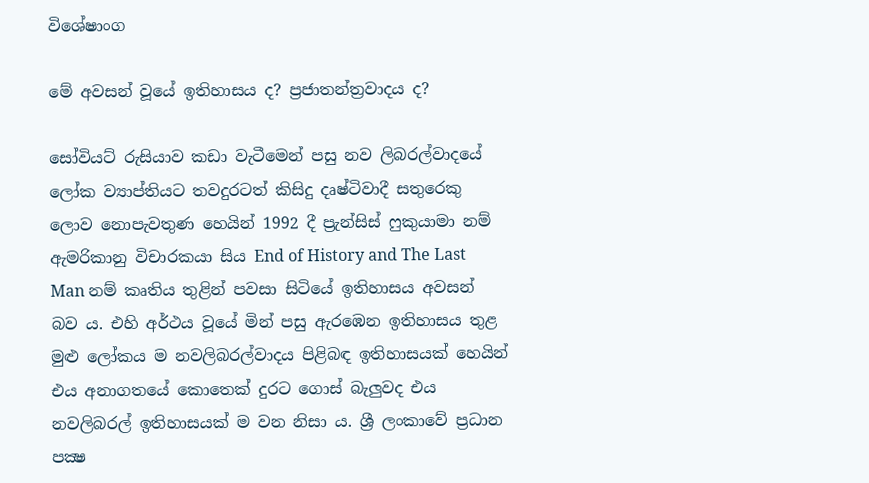විශේෂාංග

මේ අවසන් වූයේ ඉතිහාසය ද? ප්‍රජාතන්ත්‍රවාදය ද?

සෝවියට් රුසියාව කඩා වැටීමෙන් පසු නව ලිබරල්වාදයේ ලෝක ව්‍යාප්තියට තවදුරටත් කිසිදු දෘෂ්ටිවාදී සතුරෙකු ලොව නොපැවතුණ හෙයින් 1992 දී ප්‍රැන්සිස් ෆුකුයාමා නම් ඇමරිකානු විචාරකයා සිය End of History and The Last Man නම් කෘතිය තුළින් පවසා සිටියේ ඉතිහාසය අවසන් බව ය. එහි අර්ථය වූයේ මින් පසු ඇරඹෙන ඉතිහාසය තුළ මුළු ලෝකය ම නවලිබරල්වාදය පිළිබඳ ඉතිහාසයක් හෙයින් එය අනාගතයේ කොතෙක් දුරට ගොස් බැලුවද එය නවලිබරල් ඉතිහාසයක් ම වන නිසා ය. ශ්‍රී ලංකාවේ ප්‍රධාන පක්‍ෂ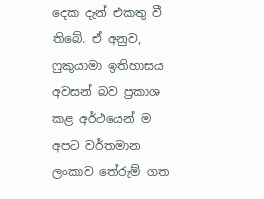දෙක දැන් එකතු වී තිබේ. ඒ අනුව, ෆුකුයාමා ඉතිහාසය අවසන් බව ප්‍රකාශ කළ අර්ථයෙන් ම අපට වර්තමාන ලංකාව තේරුම් ගත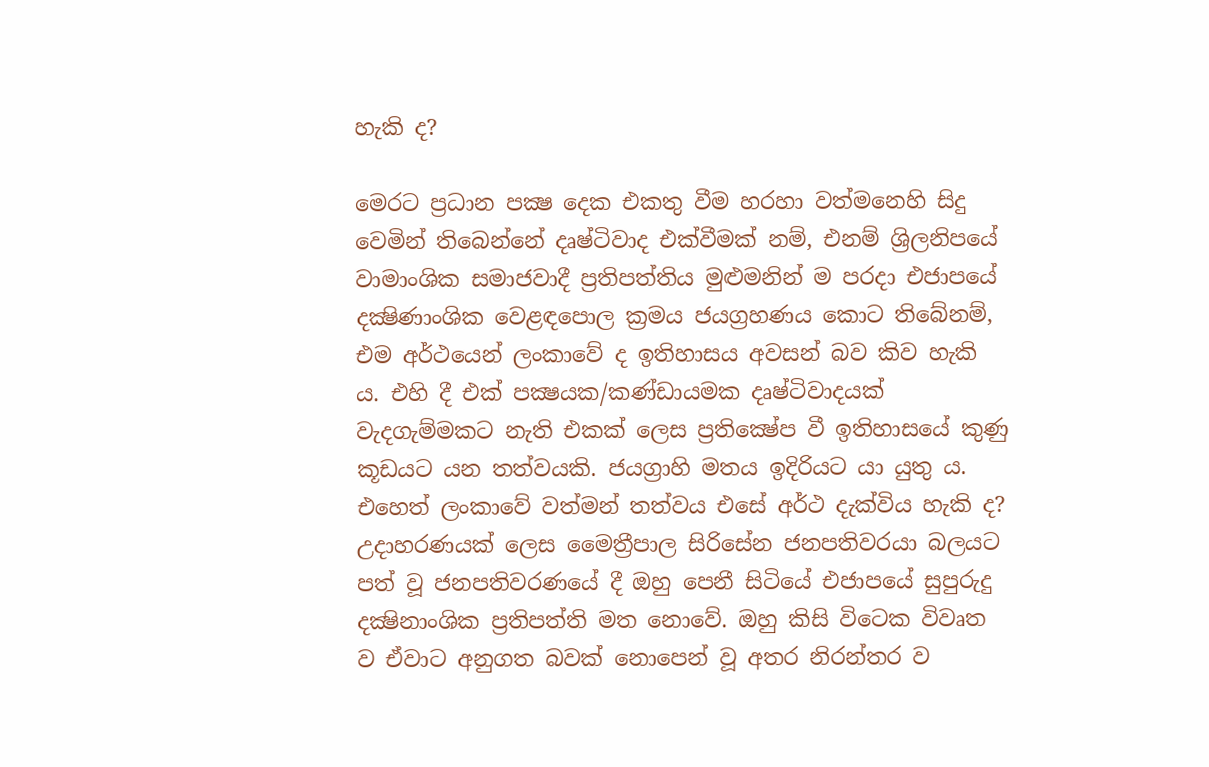හැකි ද?

මෙරට ප්‍රධාන පක්‍ෂ දෙක එකතු වීම හරහා වත්මනෙහි සිදු වෙමින් තිබෙන්නේ දෘෂ්ටිවාද එක්වීමක් නම්, එනම් ශ්‍රිලනිපයේ වාමාංශික සමාජවාදී ප්‍රතිපත්තිය මුළුමනින් ම පරදා එජාපයේ දක්‍ෂිණාංශික වෙළඳපොල ක්‍රමය ‍‍ජයග්‍රහණය කොට තිබේනම්, එම අර්ථයෙන් ලංකාවේ ද ඉතිහාසය අවසන් බව කිව හැකි ය. එහි දී එක් පක්‍ෂයක/කණ්ඩායමක දෘෂ්ටිවාදයක් වැදගැම්මකට නැති එකක් ලෙස ප්‍රතික්‍ෂේප වී ඉතිහාසයේ කුණු කූඩයට යන තත්වයකි. ජයග්‍රාහි මතය ඉදිරියට යා යුතු ය. එහෙත් ලංකාවේ වත්මන් තත්වය එසේ අර්ථ දැක්විය හැකි ද? උදාහරණයක් ලෙස මෛත්‍රීපාල සිරිසේන ජනපතිවරයා බලයට පත් වූ ජනපතිවරණයේ දී ඔහු පෙනී සිටියේ එජාපයේ සුපුරුදු දක්‍ෂිනාංශික ප්‍රතිපත්ති මත නොවේ. ඔහු කිසි විටෙක විවෘත ව ඒවාට අනුගත බවක් නොපෙන් වූ අතර නිරන්තර ව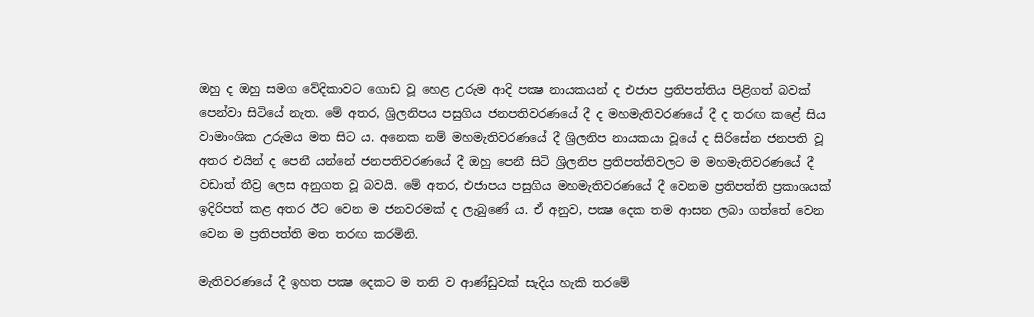ඔහු ද ඔහු සමග වේදිකාවට ගොඩ වූ හෙළ උරුම ආදි පක්‍ෂ නායකයන් ද එජාප ප්‍රතිපත්තිය පිළිගත් බවක් පෙන්වා සිටියේ නැත. මේ අතර, ශ්‍රිලනිපය පසුගිය ජනපතිවරණයේ දී ද මහමැතිවරණයේ දී ද තරඟ කළේ සිය වාමාංශික උරුමය මත සිට ය. අනෙක නම් මහමැතිවරණයේ දී ශ්‍රිලනිප නායකයා වූයේ ද සිරිසේන ජනපති වූ අතර එයින් ද පෙනී යන්නේ ජනපතිවරණයේ දී ඔහු පෙනී සිටි ශ්‍රිලනිප ප්‍රතිපත්තිවලට ම මහමැතිවරණයේ දී වඩාත් තීව්‍ර ලෙස අනුගත වූ බවයි. මේ අතර, එජාපය පසුගිය මහමැතිවරණයේ දී වෙනම ප්‍රතිපත්ති ප්‍රකාශයක් ඉදිරිපත් කළ අතර ඊට වෙන ම ජනවරමක් ද ලැබුණේ ය. ඒ අනුව, පක්‍ෂ දෙක තම ආසන ලබා ගත්තේ වෙන වෙන ම ප්‍රතිපත්ති මත තරඟ කරමිනි.

මැතිවරණයේ දී ඉහත පක්‍ෂ දෙකට ම තනි ව ආණ්ඩුවක් සැදිය හැකි තරමේ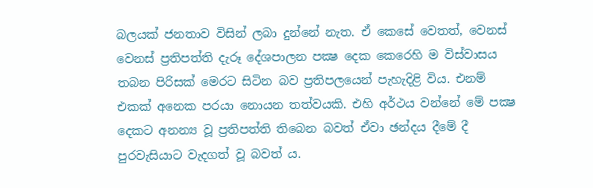බලයක් ජනතාව විසින් ලබා දුන්නේ නැත. ඒ කෙසේ වෙතත්, වෙනස් වෙනස් ප්‍රතිපත්ති දැරූ දේශපාලන පක්‍ෂ දෙක කෙරෙහි ම විස්වාසය තබන පිරිසක් මෙරට සිටින බව ප්‍රතිපලයෙන් පැහැදිළි විය. එනම් එකක් අනෙක පරයා නොයන තත්වයකි. එහි අර්ථය වන්නේ මේ පක්‍ෂ දෙකට අනන්‍ය වූ ප්‍රතිපත්ති තිබෙන බවත් ඒවා ඡන්දය දීමේ දී පුරවැසියාට වැදගත් වූ බවත් ය.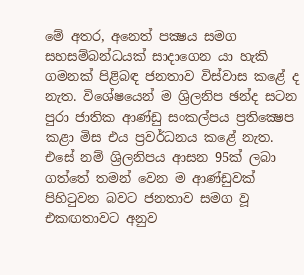මේ අතර, අනෙත් පක්‍ෂය සමග සහසම්බන්ධයක් සාදාගෙන යා හැකි ගමනක් පිළිබඳ ජනතාව විස්වාස කළේ ද නැත. විශේෂයෙන් ම ශ්‍රිලනිප ඡන්ද සටන පුරා ජාතික ආණ්ඩු සංකල්පය ප්‍රතික්‍ෂෙප කළා මිස එය ප්‍රවර්ධනය කළේ නැත. එසේ නම් ශ්‍රිලනිපය ආසන 95ක් ලබා ගත්තේ තමන් වෙන ම ආණ්ඩුවක් පිහිටුවන බවට ජනතාව සමග වූ එකඟතාවට අනුව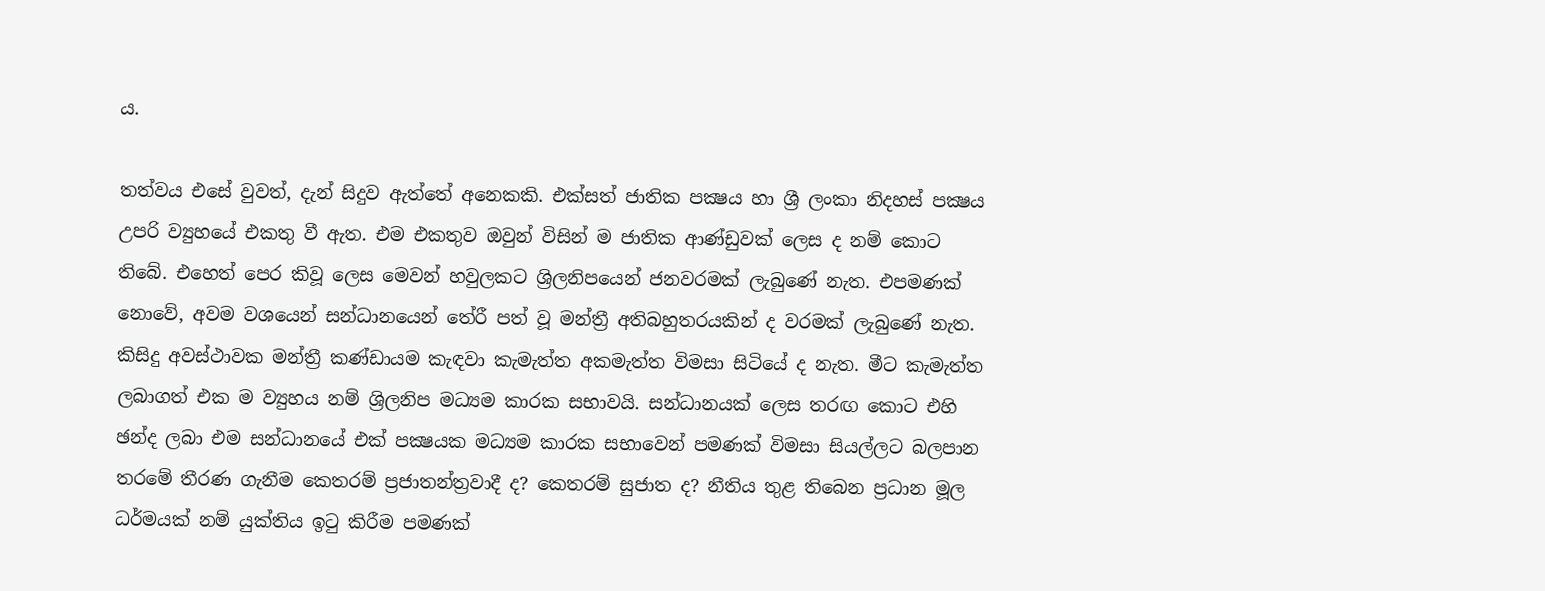ය.

තත්වය එසේ වුවත්, දැන් සිදුව ඇත්තේ අනෙකකි. එක්සත් ජාතික පක්‍ෂය හා ශ්‍රී ලංකා නිදහස් පක්‍ෂය උපරි ව්‍යුහයේ එකතු වී ඇත. එම එකතුව ඔවුන් විසින් ම ජාතික ආණ්ඩුවක් ලෙස ද නම් කොට තිබේ. එහෙත් පෙර කිවූ ලෙස මෙවන් හවුලකට ශ්‍රිලනිපයෙන් ජනවරමක් ලැබුණේ නැත. එපමණක් නොවේ, අවම වශයෙන් සන්ධානයෙන් තේරී පත් වූ මන්ත්‍රී අතිබහුතරයකින් ද වරමක් ලැබුණේ නැත. කිසිදු අවස්ථාවක මන්ත්‍රී කණ්ඩායම කැඳවා කැමැත්ත අකමැත්ත විමසා සිටියේ ද නැත. මීට කැමැත්ත ලබාගත් එක ම ව්‍යුහය නම් ශ්‍රිලනිප මධ්‍යම කාරක සභාවයි. සන්ධානයක් ලෙස තරඟ කොට එහි ඡන්ද ලබා එම සන්ධානයේ එක් පක්‍ෂයක මධ්‍යම කාරක සභාවෙන් පමණක් විමසා සියල්ලට බලපාන තරමේ තීරණ ගැනීම කෙතරම් ප්‍රජාතන්ත්‍රවාදී ද? කෙතරම් සුජාත ද? නීතිය තුළ තිබෙන ප්‍රධාන මූල ධර්මයක් නම් යුක්තිය ඉ‍ටු කිරීම පමණක්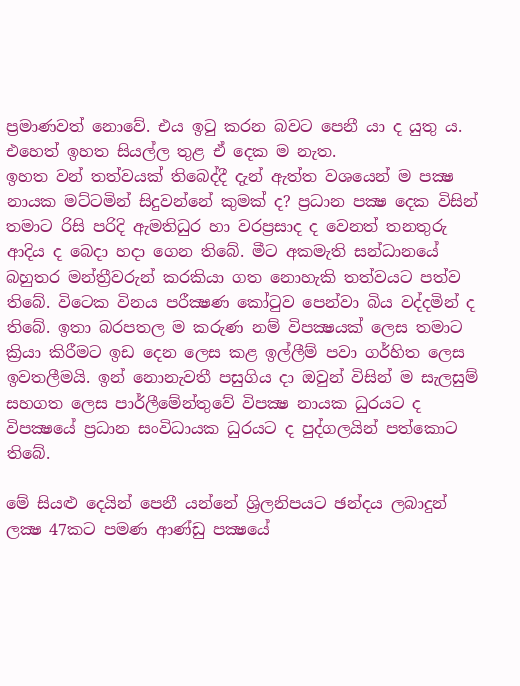ප්‍රමාණවත් නො‍වේ. එය ඉටු කරන බවට පෙනී යා ද යුතු ය. එහෙත් ඉහත සියල්ල තුළ ඒ දෙක ම නැත.
ඉහත වන් තත්වයක් තිබෙද්දී දැන් ඇත්ත වශයෙන් ම පක්‍ෂ නායක මට්ටමින් සිදුවන්නේ කුමක් ද? ප්‍රධාන පක්‍ෂ දෙක විසින් තමාට රිසි පරිදි ඇමතිධුර හා වරප්‍රසාද ද වෙනත් තනතුරු ආදිය ද බෙදා හදා ගෙන තිබේ. මීට අකමැති සන්ධානයේ බහුතර මන්ත්‍රීවරුන් කරකියා ගත නොහැකි තත්වයට පත්ව තිබේ. විටෙක විනය පරීක්‍ෂණ කෝටුව පෙන්වා බිය වද්දමින් ද තිබේ. ඉතා බරපතල ම කරුණ නම් විපක්‍ෂයක් ලෙස තමාට ක්‍රියා කිරීමට ඉඩ දෙන ලෙස කළ ඉල්ලීම් පවා ගර්හිත ලෙස ඉවතලීමයි. ඉන් නොනැවතී පසුගිය දා ඔවුන් විසින් ම සැලසුම් සහගත ලෙස පාර්ලීමේන්තුවේ විපක්‍ෂ නායක ධුරයට ද විපක්‍ෂයේ ප්‍රධාන සංවිධායක ධුරයට ද පුද්ගලයින් පත්කොට තිබේ.

මේ සියළු දෙයින් පෙනී යන්නේ ශ්‍රිලනිපයට ඡන්දය ලබාදුන් ලක්‍ෂ 47කට පමණ ආණ්ඩු පක්‍ෂයේ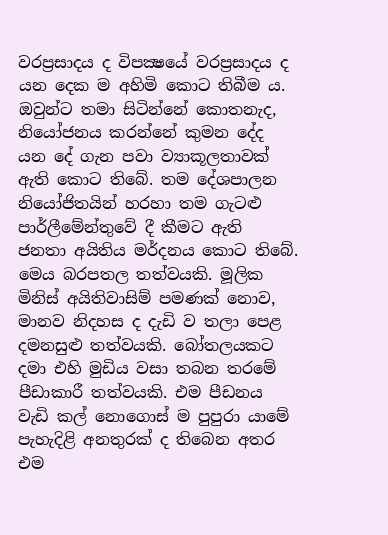වරප්‍රසාදය ද විපක්‍ෂයේ වරප්‍රසාදය ද යන දෙක ම අහිමි කොට තිබීම ය. ඔවුන්ට තමා සිටින්නේ කොතනැද, නියෝජනය කරන්නේ කුමන දේද යන දේ ගැන පවා ව්‍යාකූලතාවක් ඇති කොට තිබේ. තම දේශපාලන නියෝජිතයින් හරහා තම ගැටළු පාර්ලීමේන්තුවේ දී කීමට ඇති ජනතා අයිතිය මර්දනය කොට තිබේ. මෙය බරපතල තත්වයකි. මූලික මිනිස් අයිතිවාසිම් පමණක් ‍නොව, මානව නිදහස ද දැඩි ව තලා පෙළ දමනසුළු තත්වයකි. බෝතලයකට දමා එහි මුඩිය වසා තබන තරමේ පීඩාකාරී තත්වයකි. එම පීඩනය වැඩි කල් නොගොස් ම පුපුරා යාමේ පැහැදිළි අනතුරක් ද තිබෙන අතර එම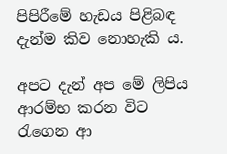පිපිරීමේ හැඩය පිළිබඳ දැන්ම කිව නොහැකි ය.

අපට දැන් අප මේ ලිපිය ආරම්භ කරන විට රැගෙන ආ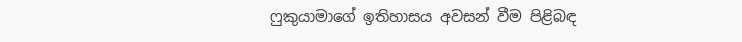ෆුකුයාමාගේ ඉතිහාසය අවසන් වීම පිළිබඳ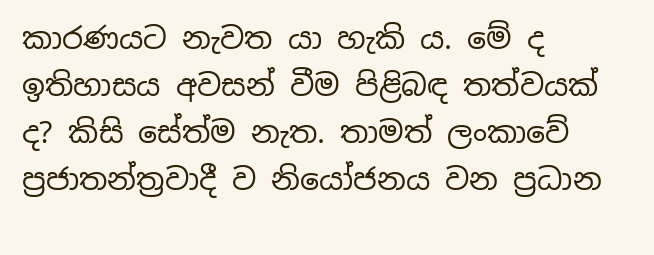කාරණයට නැවත යා හැකි ය. මේ ද ඉතිහාසය අවසන් වීම පිළිබඳ තත්වයක් ද? කිසි සේත්ම නැත. තාමත් ලංකාවේ ප්‍රජාතන්ත්‍රවාදී ව නියෝජනය වන ප්‍රධාන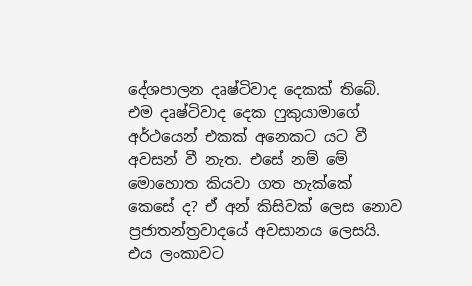දේශපාලන දෘෂ්ටිවාද දෙකක් තිබේ. එම දෘෂ්ටිවාද දෙක ෆුකුයාමාගේ අර්ථයෙන් එකක් අනෙකට යට වී අවසන් වී නැත. එසේ නම් මේ මොහොත කියවා ගත හැක්කේ කෙසේ ද? ඒ අන් කිසිවක් ලෙස නොව ප්‍රජාතන්ත්‍රවාදයේ අවසානය ලෙසයි. එය ලංකාවට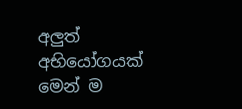අලුත් අභියෝගයක් මෙන් ම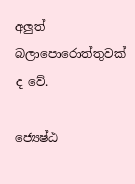අලුත් බලාපොරොත්තුවක් ද වේ.

ජ්‍යෙෂ්ඨ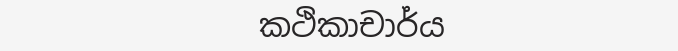කථිකාචාර්ය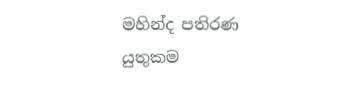මහින්ද පතිරණ
යුතුකම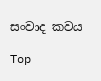සංවාද කවය

Top